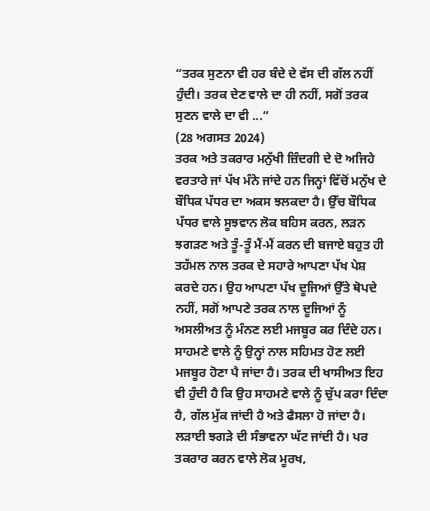“ਤਰਕ ਸੁਣਨਾ ਵੀ ਹਰ ਬੰਦੇ ਦੇ ਵੱਸ ਦੀ ਗੱਲ ਨਹੀਂ ਹੁੰਦੀ। ਤਰਕ ਦੇਣ ਵਾਲੇ ਦਾ ਹੀ ਨਹੀਂ, ਸਗੋਂ ਤਰਕ ਸੁਣਨ ਵਾਲੇ ਦਾ ਵੀ ...”
(28 ਅਗਸਤ 2024)
ਤਰਕ ਅਤੇ ਤਕਰਾਰ ਮਨੁੱਖੀ ਜ਼ਿੰਦਗੀ ਦੇ ਦੋ ਅਜਿਹੇ ਵਰਤਾਰੇ ਜਾਂ ਪੱਖ ਮੰਨੇ ਜਾਂਦੇ ਹਨ ਜਿਨ੍ਹਾਂ ਵਿੱਚੋਂ ਮਨੁੱਖ ਦੇ ਬੌਧਿਕ ਪੱਧਰ ਦਾ ਅਕਸ ਝਲਕਦਾ ਹੈ। ਉੱਚ ਬੌਧਿਕ ਪੱਧਰ ਵਾਲੇ ਸੂਝਵਾਨ ਲੋਕ ਬਹਿਸ ਕਰਨ, ਲੜਨ ਝਗੜਣ ਅਤੇ ਤੂੰ-ਤੂੰ ਮੈਂ-ਮੈਂ ਕਰਨ ਦੀ ਬਜਾਏ ਬਹੁਤ ਹੀ ਤਹੱਮਲ ਨਾਲ ਤਰਕ ਦੇ ਸਹਾਰੇ ਆਪਣਾ ਪੱਖ ਪੇਸ਼ ਕਰਦੇ ਹਨ। ਉਹ ਆਪਣਾ ਪੱਖ ਦੂਜਿਆਂ ਉੱਤੇ ਥੋਪਦੇ ਨਹੀਂ, ਸਗੋਂ ਆਪਣੇ ਤਰਕ ਨਾਲ ਦੂਜਿਆਂ ਨੂੰ ਅਸਲੀਅਤ ਨੂੰ ਮੰਨਣ ਲਈ ਮਜਬੂਰ ਕਰ ਦਿੰਦੇ ਹਨ। ਸਾਹਮਣੇ ਵਾਲੇ ਨੂੰ ਉਨ੍ਹਾਂ ਨਾਲ ਸਹਿਮਤ ਹੋਣ ਲਈ ਮਜਬੂਰ ਹੋਣਾ ਪੈ ਜਾਂਦਾ ਹੈ। ਤਰਕ ਦੀ ਖਾਸੀਅਤ ਇਹ ਵੀ ਹੁੰਦੀ ਹੈ ਕਿ ਉਹ ਸਾਹਮਣੇ ਵਾਲੇ ਨੂੰ ਚੁੱਪ ਕਰਾ ਦਿੰਦਾ ਹੈ, ਗੱਲ ਮੁੱਕ ਜਾਂਦੀ ਹੈ ਅਤੇ ਫੈਸਲਾ ਹੋ ਜਾਂਦਾ ਹੈ। ਲੜਾਈ ਝਗੜੇ ਦੀ ਸੰਭਾਵਨਾ ਘੱਟ ਜਾਂਦੀ ਹੈ। ਪਰ ਤਕਰਾਰ ਕਰਨ ਵਾਲੇ ਲੋਕ ਮੂਰਖ,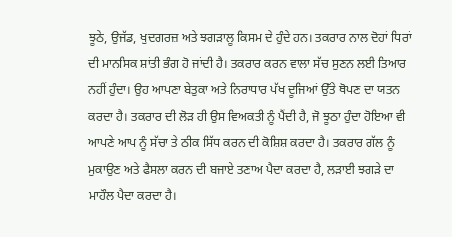ਝੂਠੇ, ਉਜੱਡ, ਖੁਦਗਰਜ਼ ਅਤੇ ਝਗੜਾਲੂ ਕਿਸਮ ਦੇ ਹੁੰਦੇ ਹਨ। ਤਕਰਾਰ ਨਾਲ ਦੋਹਾਂ ਧਿਰਾਂ ਦੀ ਮਾਨਸਿਕ ਸ਼ਾਂਤੀ ਭੰਗ ਹੋ ਜਾਂਦੀ ਹੈ। ਤਕਰਾਰ ਕਰਨ ਵਾਲਾ ਸੱਚ ਸੁਣਨ ਲਈ ਤਿਆਰ ਨਹੀਂ ਹੁੰਦਾ। ਉਹ ਆਪਣਾ ਬੇਤੁਕਾ ਅਤੇ ਨਿਰਾਧਾਰ ਪੱਖ ਦੂਜਿਆਂ ਉੱਤੇ ਥੋਪਣ ਦਾ ਯਤਨ ਕਰਦਾ ਹੈ। ਤਕਰਾਰ ਦੀ ਲੋੜ ਹੀ ਉਸ ਵਿਅਕਤੀ ਨੂੰ ਪੈਂਦੀ ਹੈ, ਜੋ ਝੂਠਾ ਹੁੰਦਾ ਹੋਇਆ ਵੀ ਆਪਣੇ ਆਪ ਨੂੰ ਸੱਚਾ ਤੇ ਠੀਕ ਸਿੱਧ ਕਰਨ ਦੀ ਕੋਸ਼ਿਸ਼ ਕਰਦਾ ਹੈ। ਤਕਰਾਰ ਗੱਲ ਨੂੰ ਮੁਕਾਉਣ ਅਤੇ ਫੈਸਲਾ ਕਰਨ ਦੀ ਬਜਾਏ ਤਣਾਅ ਪੈਦਾ ਕਰਦਾ ਹੈ, ਲੜਾਈ ਝਗੜੇ ਦਾ ਮਾਹੌਲ ਪੈਦਾ ਕਰਦਾ ਹੈ।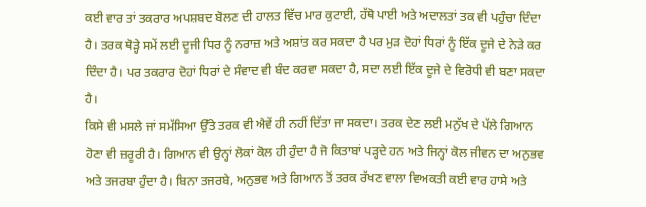ਕਈ ਵਾਰ ਤਾਂ ਤਕਰਾਰ ਅਪਸ਼ਬਦ ਬੋਲਣ ਦੀ ਹਾਲਤ ਵਿੱਚ ਮਾਰ ਕੁਟਾਈ, ਹੱਥੋ ਪਾਈ ਅਤੇ ਅਦਾਲਤਾਂ ਤਕ ਵੀ ਪਹੁੰਚਾ ਦਿੰਦਾ ਹੈ। ਤਰਕ ਥੋੜ੍ਹੇ ਸਮੇਂ ਲਈ ਦੂਜੀ ਧਿਰ ਨੂੰ ਨਰਾਜ਼ ਅਤੇ ਅਸ਼ਾਂਤ ਕਰ ਸਕਦਾ ਹੈ ਪਰ ਮੁੜ ਦੋਹਾਂ ਧਿਰਾਂ ਨੂੰ ਇੱਕ ਦੂਜੇ ਦੇ ਨੇੜੇ ਕਰ ਦਿੰਦਾ ਹੈ। ਪਰ ਤਕਰਾਰ ਦੋਹਾਂ ਧਿਰਾਂ ਦੇ ਸੰਵਾਦ ਵੀ ਬੰਦ ਕਰਵਾ ਸਕਦਾ ਹੈ, ਸਦਾ ਲਈ ਇੱਕ ਦੂਜੇ ਦੇ ਵਿਰੋਧੀ ਵੀ ਬਣਾ ਸਕਦਾ ਹੈ।
ਕਿਸੇ ਵੀ ਮਸਲੇ ਜਾਂ ਸਮੱਸਿਆ ਉੱਤੇ ਤਰਕ ਵੀ ਐਵੇਂ ਹੀ ਨਹੀਂ ਦਿੱਤਾ ਜਾ ਸਕਦਾ। ਤਰਕ ਦੇਣ ਲਈ ਮਨੁੱਖ ਦੇ ਪੱਲੇ ਗਿਆਨ ਹੋਣਾ ਵੀ ਜ਼ਰੂਰੀ ਹੈ। ਗਿਆਨ ਵੀ ਉਨ੍ਹਾਂ ਲੋਕਾਂ ਕੋਲ ਹੀ ਹੁੰਦਾ ਹੈ ਜੋ ਕਿਤਾਬਾਂ ਪੜ੍ਹਦੇ ਹਨ ਅਤੇ ਜਿਨ੍ਹਾਂ ਕੋਲ ਜੀਵਨ ਦਾ ਅਨੁਭਵ ਅਤੇ ਤਜਰਬਾ ਹੁੰਦਾ ਹੈ। ਬਿਨਾ ਤਜਰਬੇ, ਅਨੁਭਵ ਅਤੇ ਗਿਆਨ ਤੋਂ ਤਰਕ ਰੱਖਣ ਵਾਲਾ ਵਿਅਕਤੀ ਕਈ ਵਾਰ ਹਾਸੇ ਅਤੇ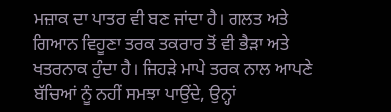ਮਜ਼ਾਕ ਦਾ ਪਾਤਰ ਵੀ ਬਣ ਜਾਂਦਾ ਹੈ। ਗਲਤ ਅਤੇ ਗਿਆਨ ਵਿਹੂਣਾ ਤਰਕ ਤਕਰਾਰ ਤੋਂ ਵੀ ਭੈੜਾ ਅਤੇ ਖਤਰਨਾਕ ਹੁੰਦਾ ਹੈ। ਜਿਹੜੇ ਮਾਪੇ ਤਰਕ ਨਾਲ ਆਪਣੇ ਬੱਚਿਆਂ ਨੂੰ ਨਹੀਂ ਸਮਝਾ ਪਾਉਂਦੇ, ਉਨ੍ਹਾਂ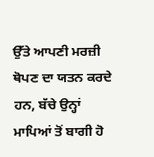ਉੱਤੇ ਆਪਣੀ ਮਰਜ਼ੀ ਥੋਪਣ ਦਾ ਯਤਨ ਕਰਦੇ ਹਨ, ਬੱਚੇ ਉਨ੍ਹਾਂ ਮਾਪਿਆਂ ਤੋਂ ਬਾਗੀ ਹੋ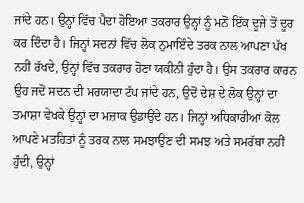ਜਾਂਦੇ ਹਨ। ਉਨ੍ਹਾਂ ਵਿੱਚ ਪੈਦਾ ਹੋਇਆ ਤਕਰਾਰ ਉਨ੍ਹਾਂ ਨੂੰ ਮਨੋਂ ਇੱਕ ਦੂਜੇ ਤੋਂ ਦੂਰ ਕਰ ਦਿੰਦਾ ਹੈ। ਜਿਨ੍ਹਾਂ ਸਦਨਾਂ ਵਿੱਚ ਲੋਕ ਨੁਮਾਇੰਦੇ ਤਰਕ ਨਾਲ ਆਪਣਾ ਪੱਖ ਨਹੀਂ ਰੱਖਦੇ, ਉਨ੍ਹਾਂ ਵਿੱਚ ਤਕਰਾਰ ਹੋਣਾ ਯਕੀਨੀ ਹੁੰਦਾ ਹੈ। ਉਸ ਤਕਰਾਰ ਕਾਰਨ ਉਹ ਜਦੋਂ ਸਦਨ ਦੀ ਮਰਯਾਦਾ ਟੱਪ ਜਾਂਦੇ ਹਨ, ਉਦੋਂ ਦੇਸ਼ ਦੇ ਲੋਕ ਉਨ੍ਹਾਂ ਦਾ ਤਮਾਸ਼ਾ ਵੇਖਕੇ ਉਨ੍ਹਾਂ ਦਾ ਮਜ਼ਾਕ ਉਡਾਉਂਦੇ ਹਨ। ਜਿਨ੍ਹਾਂ ਅਧਿਕਾਰੀਆਂ ਕੋਲ ਆਪਣੇ ਮਤਹਿਤਾਂ ਨੂੰ ਤਰਕ ਨਾਲ ਸਮਝਾਉਣ ਦੀ ਸਮਝ ਅਤੇ ਸਮਰੱਥਾ ਨਹੀਂ ਹੁੰਦੀ, ਉਨ੍ਹਾਂ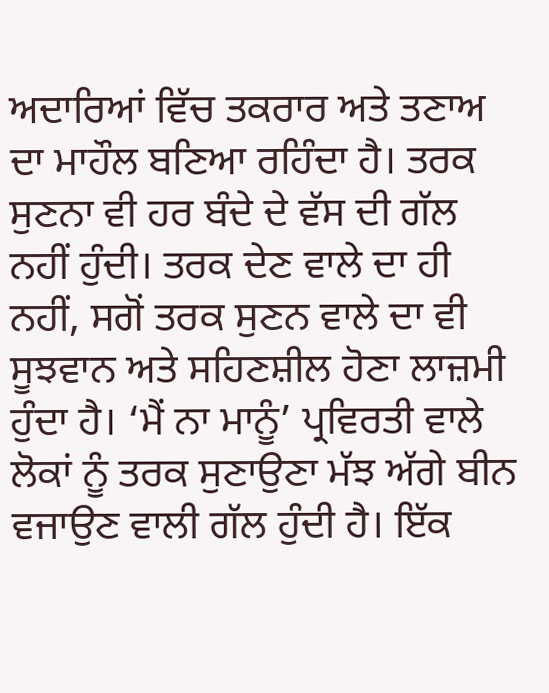ਅਦਾਰਿਆਂ ਵਿੱਚ ਤਕਰਾਰ ਅਤੇ ਤਣਾਅ ਦਾ ਮਾਹੌਲ ਬਣਿਆ ਰਹਿੰਦਾ ਹੈ। ਤਰਕ ਸੁਣਨਾ ਵੀ ਹਰ ਬੰਦੇ ਦੇ ਵੱਸ ਦੀ ਗੱਲ ਨਹੀਂ ਹੁੰਦੀ। ਤਰਕ ਦੇਣ ਵਾਲੇ ਦਾ ਹੀ ਨਹੀਂ, ਸਗੋਂ ਤਰਕ ਸੁਣਨ ਵਾਲੇ ਦਾ ਵੀ ਸੂਝਵਾਨ ਅਤੇ ਸਹਿਣਸ਼ੀਲ ਹੋਣਾ ਲਾਜ਼ਮੀ ਹੁੰਦਾ ਹੈ। ‘ਮੈਂ ਨਾ ਮਾਨੂੰ’ ਪ੍ਰਵਿਰਤੀ ਵਾਲੇ ਲੋਕਾਂ ਨੂੰ ਤਰਕ ਸੁਣਾਉਣਾ ਮੱਝ ਅੱਗੇ ਬੀਨ ਵਜਾਉਣ ਵਾਲੀ ਗੱਲ ਹੁੰਦੀ ਹੈ। ਇੱਕ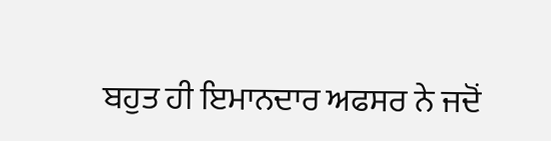ਬਹੁਤ ਹੀ ਇਮਾਨਦਾਰ ਅਫਸਰ ਨੇ ਜਦੋਂ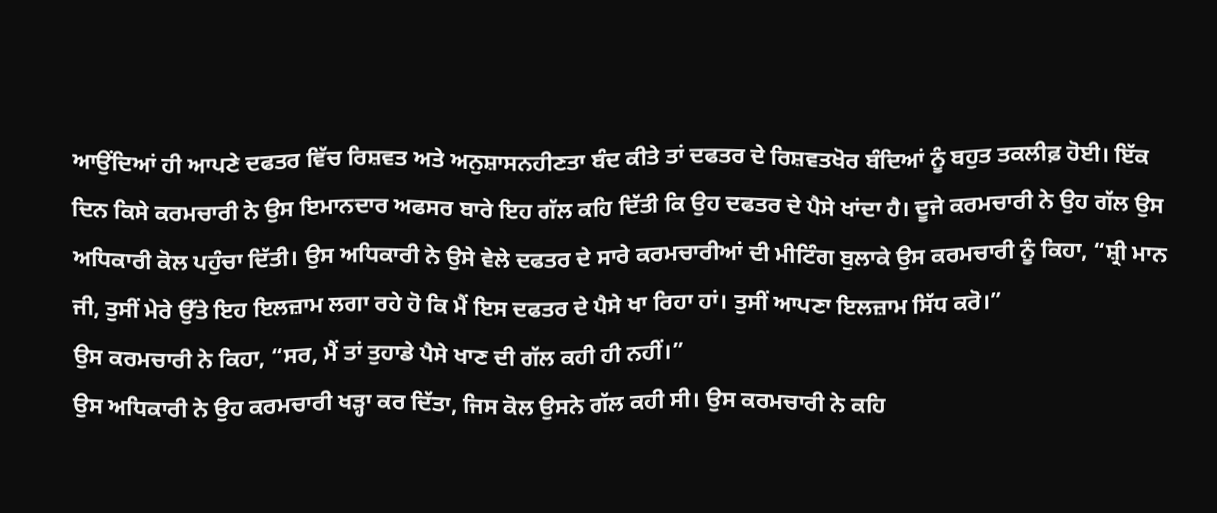ਆਉਂਦਿਆਂ ਹੀ ਆਪਣੇ ਦਫਤਰ ਵਿੱਚ ਰਿਸ਼ਵਤ ਅਤੇ ਅਨੁਸ਼ਾਸਨਹੀਣਤਾ ਬੰਦ ਕੀਤੇ ਤਾਂ ਦਫਤਰ ਦੇ ਰਿਸ਼ਵਤਖੋਰ ਬੰਦਿਆਂ ਨੂੰ ਬਹੁਤ ਤਕਲੀਫ਼ ਹੋਈ। ਇੱਕ ਦਿਨ ਕਿਸੇ ਕਰਮਚਾਰੀ ਨੇ ਉਸ ਇਮਾਨਦਾਰ ਅਫਸਰ ਬਾਰੇ ਇਹ ਗੱਲ ਕਹਿ ਦਿੱਤੀ ਕਿ ਉਹ ਦਫਤਰ ਦੇ ਪੈਸੇ ਖਾਂਦਾ ਹੈ। ਦੂਜੇ ਕਰਮਚਾਰੀ ਨੇ ਉਹ ਗੱਲ ਉਸ ਅਧਿਕਾਰੀ ਕੋਲ ਪਹੁੰਚਾ ਦਿੱਤੀ। ਉਸ ਅਧਿਕਾਰੀ ਨੇ ਉਸੇ ਵੇਲੇ ਦਫਤਰ ਦੇ ਸਾਰੇ ਕਰਮਚਾਰੀਆਂ ਦੀ ਮੀਟਿੰਗ ਬੁਲਾਕੇ ਉਸ ਕਰਮਚਾਰੀ ਨੂੰ ਕਿਹਾ, “ਸ਼੍ਰੀ ਮਾਨ ਜੀ, ਤੁਸੀਂ ਮੇਰੇ ਉੱਤੇ ਇਹ ਇਲਜ਼ਾਮ ਲਗਾ ਰਹੇ ਹੋ ਕਿ ਮੈਂ ਇਸ ਦਫਤਰ ਦੇ ਪੈਸੇ ਖਾ ਰਿਹਾ ਹਾਂ। ਤੁਸੀਂ ਆਪਣਾ ਇਲਜ਼ਾਮ ਸਿੱਧ ਕਰੋ।”
ਉਸ ਕਰਮਚਾਰੀ ਨੇ ਕਿਹਾ, “ਸਰ, ਮੈਂ ਤਾਂ ਤੁਹਾਡੇ ਪੈਸੇ ਖਾਣ ਦੀ ਗੱਲ ਕਹੀ ਹੀ ਨਹੀਂ।”
ਉਸ ਅਧਿਕਾਰੀ ਨੇ ਉਹ ਕਰਮਚਾਰੀ ਖੜ੍ਹਾ ਕਰ ਦਿੱਤਾ, ਜਿਸ ਕੋਲ ਉਸਨੇ ਗੱਲ ਕਹੀ ਸੀ। ਉਸ ਕਰਮਚਾਰੀ ਨੇ ਕਹਿ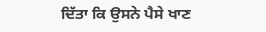ਦਿੱਤਾ ਕਿ ਉਸਨੇ ਪੈਸੇ ਖਾਣ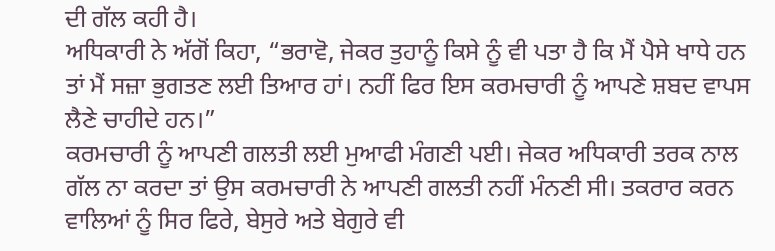ਦੀ ਗੱਲ ਕਹੀ ਹੈ।
ਅਧਿਕਾਰੀ ਨੇ ਅੱਗੋਂ ਕਿਹਾ, “ਭਰਾਵੋ, ਜੇਕਰ ਤੁਹਾਨੂੰ ਕਿਸੇ ਨੂੰ ਵੀ ਪਤਾ ਹੈ ਕਿ ਮੈਂ ਪੈਸੇ ਖਾਧੇ ਹਨ ਤਾਂ ਮੈਂ ਸਜ਼ਾ ਭੁਗਤਣ ਲਈ ਤਿਆਰ ਹਾਂ। ਨਹੀਂ ਫਿਰ ਇਸ ਕਰਮਚਾਰੀ ਨੂੰ ਆਪਣੇ ਸ਼ਬਦ ਵਾਪਸ ਲੈਣੇ ਚਾਹੀਦੇ ਹਨ।”
ਕਰਮਚਾਰੀ ਨੂੰ ਆਪਣੀ ਗਲਤੀ ਲਈ ਮੁਆਫੀ ਮੰਗਣੀ ਪਈ। ਜੇਕਰ ਅਧਿਕਾਰੀ ਤਰਕ ਨਾਲ ਗੱਲ ਨਾ ਕਰਦਾ ਤਾਂ ਉਸ ਕਰਮਚਾਰੀ ਨੇ ਆਪਣੀ ਗਲਤੀ ਨਹੀਂ ਮੰਨਣੀ ਸੀ। ਤਕਰਾਰ ਕਰਨ ਵਾਲਿਆਂ ਨੂੰ ਸਿਰ ਫਿਰੇ, ਬੇਸੁਰੇ ਅਤੇ ਬੇਗੁਰੇ ਵੀ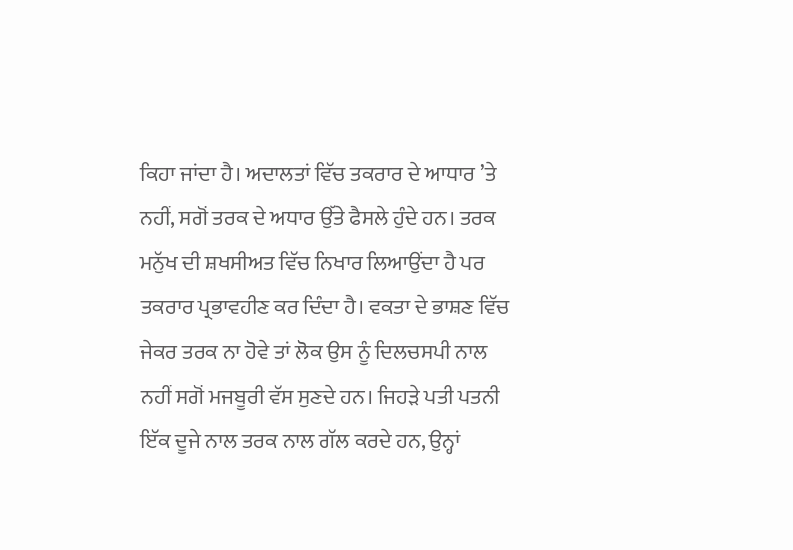ਕਿਹਾ ਜਾਂਦਾ ਹੈ। ਅਦਾਲਤਾਂ ਵਿੱਚ ਤਕਰਾਰ ਦੇ ਆਧਾਰ ’ਤੇ ਨਹੀਂ, ਸਗੋਂ ਤਰਕ ਦੇ ਅਧਾਰ ਉੱਤੇ ਫੈਸਲੇ ਹੁੰਦੇ ਹਨ। ਤਰਕ ਮਨੁੱਖ ਦੀ ਸ਼ਖਸੀਅਤ ਵਿੱਚ ਨਿਖਾਰ ਲਿਆਉਂਦਾ ਹੈ ਪਰ ਤਕਰਾਰ ਪ੍ਰਭਾਵਹੀਣ ਕਰ ਦਿੰਦਾ ਹੈ। ਵਕਤਾ ਦੇ ਭਾਸ਼ਣ ਵਿੱਚ ਜੇਕਰ ਤਰਕ ਨਾ ਹੋਵੇ ਤਾਂ ਲੋਕ ਉਸ ਨੂੰ ਦਿਲਚਸਪੀ ਨਾਲ ਨਹੀਂ ਸਗੋਂ ਮਜਬੂਰੀ ਵੱਸ ਸੁਣਦੇ ਹਨ। ਜਿਹੜੇ ਪਤੀ ਪਤਨੀ ਇੱਕ ਦੂਜੇ ਨਾਲ ਤਰਕ ਨਾਲ ਗੱਲ ਕਰਦੇ ਹਨ, ਉਨ੍ਹਾਂ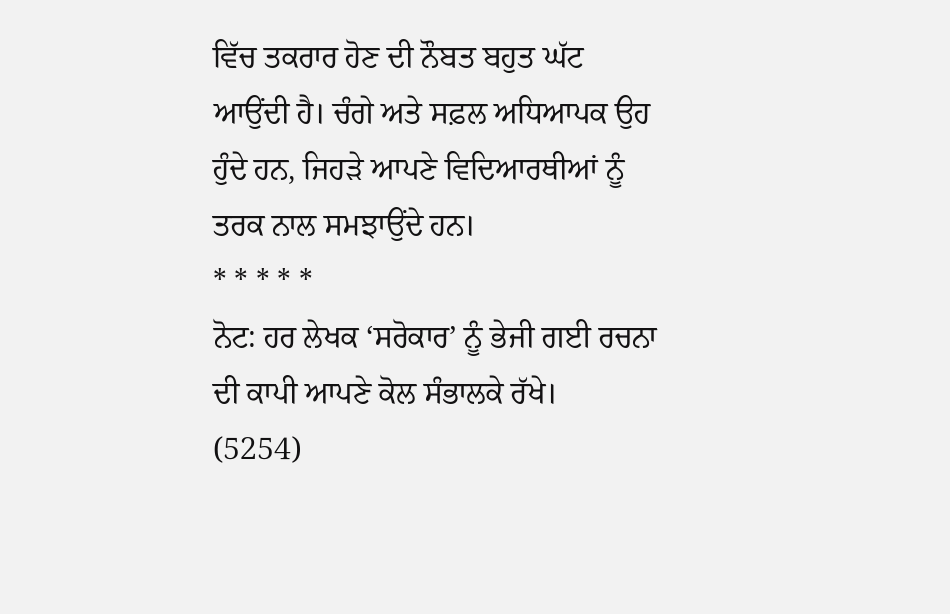ਵਿੱਚ ਤਕਰਾਰ ਹੋਣ ਦੀ ਨੌਬਤ ਬਹੁਤ ਘੱਟ ਆਉਂਦੀ ਹੈ। ਚੰਗੇ ਅਤੇ ਸਫ਼ਲ ਅਧਿਆਪਕ ਉਹ ਹੁੰਦੇ ਹਨ, ਜਿਹੜੇ ਆਪਣੇ ਵਿਦਿਆਰਥੀਆਂ ਨੂੰ ਤਰਕ ਨਾਲ ਸਮਝਾਉਂਦੇ ਹਨ।
* * * * *
ਨੋਟ: ਹਰ ਲੇਖਕ ‘ਸਰੋਕਾਰ’ ਨੂੰ ਭੇਜੀ ਗਈ ਰਚਨਾ ਦੀ ਕਾਪੀ ਆਪਣੇ ਕੋਲ ਸੰਭਾਲਕੇ ਰੱਖੇ।
(5254)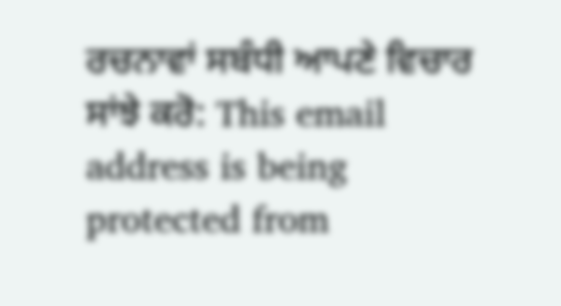ਰਚਨਾਵਾਂ ਸਬੰਧੀ ਆਪਣੇ ਵਿਚਾਰ ਸਾਂਝੇ ਕਰੋ: This email address is being protected from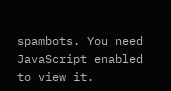spambots. You need JavaScript enabled to view it.